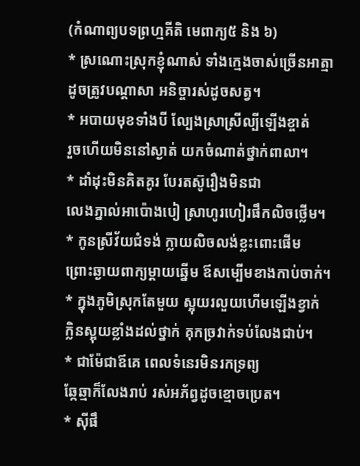(កំណាព្យបទព្រហ្មគីតិ មេពាក្យ៥ និង ៦)
* ស្រណោះស្រុកខ្ញុំណាស់ ទាំងក្មេងចាស់ច្រេីនអាត្មា
ដូចត្រូវបណ្ដាសា អនិច្ចារស់ដូចសត្វ។
* អបាយមុខទាំងបី ល្បែងស្រាស្រីល្បីឡេីងខ្ចាត់
រួចហើយមិននៅស្ងាត់ យកចំណាត់ថ្នាក់ពាលា។
* ដាំដុះមិនគិតគូរ បែរតស៊ូរឿងមិនជា
លេងភ្នាល់អាប៉ោងបៀ ស្រាហូរហៀរផឹកលិចថ្លេីម។
* កូនស្រីវ័យជំទង់ ក្លាយលិចលង់ខ្លះពោះផេីម
ព្រោះឆ្ងាយពាក្យម្ដាយឆ្នេីម ឪសម្បេីមខាងកាប់ចាក់។
* ក្នុងភូមិស្រុកតែមួយ ស្អុយរលួយហេីមឡេីងខ្វាក់
ក្លិនស្អុយខ្លាំងដល់ថ្នាក់ គុកច្រវាក់ទប់លែងជាប់។
* ជាម៉ែជាឪគេ ពេលទំនេរមិនរកទ្រព្យ
ឆ្កែឆ្មាក៏លែងរាប់ រស់អភ័ព្វដូចខ្មោចប្រេត។
* ស៊ីផឹ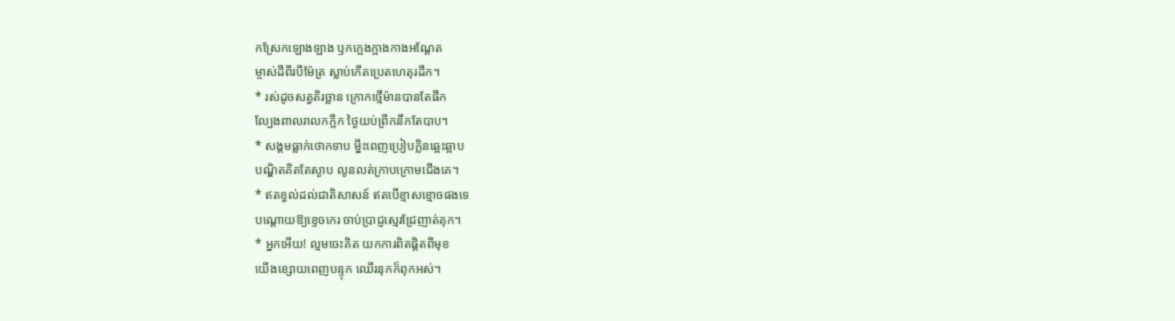កស្រែកឡោងឡាង ឫកក្អេងក្អាងកាងអណ្ដែត
ម្ចាស់ដីពីរបីម៉ែត្រ ស្លាប់កេីតប្រេតហេតុរដឹក។
* រស់ដូចសត្វតិរច្ឆាន ក្រោកថ្មេីម៉ានបានតែផឹក
ល្បែងពាលរាលកក្អឹក ថ្ងៃយប់ព្រឹកនឹកតែបាប។
* សង្គមធ្លាក់ថោកទាប ម្នឹះពេញប្រៀបក្លិនឆ្អេះឆ្អាប
បណ្ឌិតគិតតែស្ងាប លូនលត់ក្រាបក្រោមជេីងគេ។
* ឥតខ្វល់ដល់ជាតិសាសន៍ ឥតបេីខ្មាសខ្មោចផងទេ
បណ្ដោយឱ្យខ្ទេចកេរ ចាប់ប្រាជ្ញស្មេរជ្រែញាត់គុក។
* អ្នកអេីយ! ល្មមចេះគិត យកការពិតផ្ដិតពីមុខ
យេីងខ្សោយពេញបន្ទុក ឈេីរនុកក៏ពុកអស់។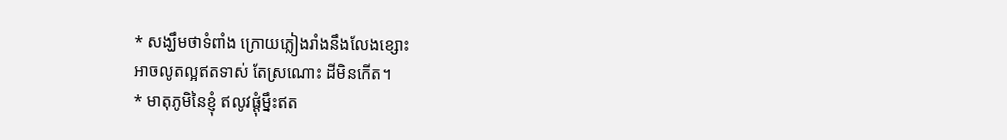* សង្ឃឹមថាទំពាំង ក្រោយភ្លៀងរាំងនឹងលែងខ្សោះ
អាចលូតល្អឥតទាស់ តែស្រណោះ ដីមិនកេីត។
* មាតុភូមិនៃខ្ញុំ ឥលូវផ្ដុំម្នឹះឥត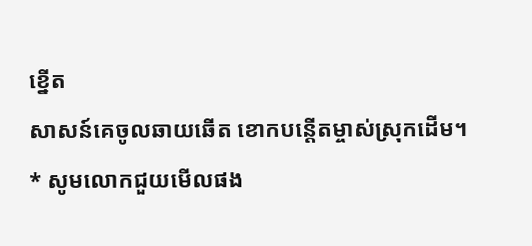ខ្នើត
សាសន៍គេចូលឆាយឆើត ខោកបន្តើតម្ចាស់ស្រុកដើម។
* សូមលោកជួយមើលផង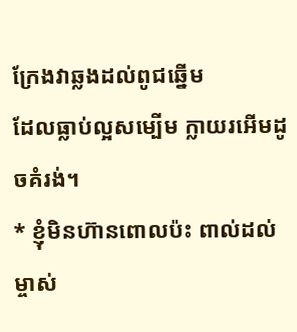ក្រែងវាឆ្លងដល់ពូជឆ្នើម
ដែលធ្លាប់ល្អសម្បើម ក្លាយរអើមដូចគំរង់។
* ខ្ញុំមិនហ៊ានពោលប៉ះ ពាល់ដល់ម្ចាស់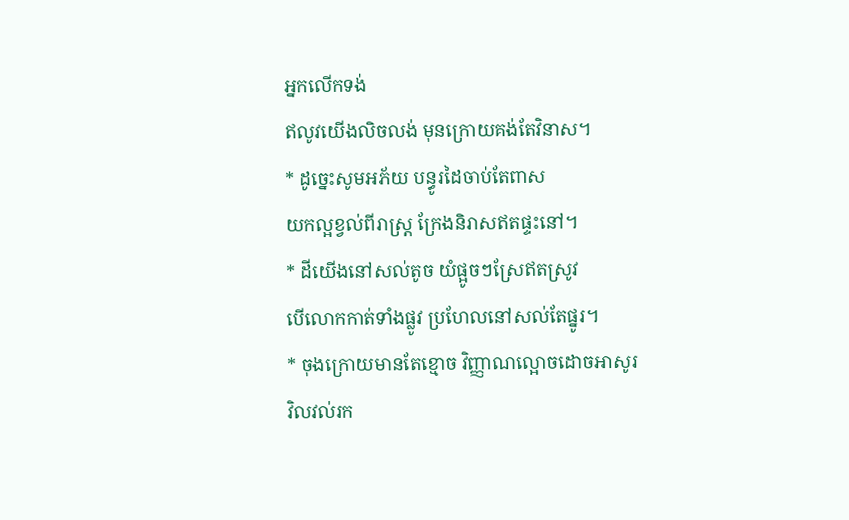អ្នកលើកទង់
ឥលូវយើងលិចលង់ មុនក្រោយគង់តែវិនាស។
* ដូច្នេះសូមអភ័យ បន្ធូរដៃចាប់តែពាស
យកល្អខ្វល់ពីរាស្ត្រ ក្រែងនិរាសឥតផ្ទះនៅ។
* ដីយើងនៅសល់តូច យំផ្អូចៗស្រែឥតស្រូវ
បើលោកកាត់ទាំងផ្លូវ ប្រហែលនៅសល់តែផ្នូរ។
* ចុងក្រោយមានតែខ្មោច វិញ្ញាណល្អោចដោចអាសូរ
វិលវល់រក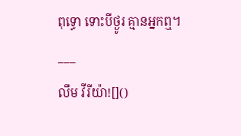ពុទ្ធោ ទោះបីថ្ងូរ គ្មានអ្នកឮ។
___
លឹម វីរីយ៉ា![]()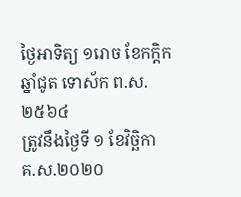ថ្ងៃអាទិត្យ ១រោច ខែកក្ដិក ឆ្នាំជូត ទោស័ក ព.ស. ២៥៦៤
ត្រូវនឹងថ្ងៃទី ១ ខែវិច្ឆិកា គ.ស.២០២០